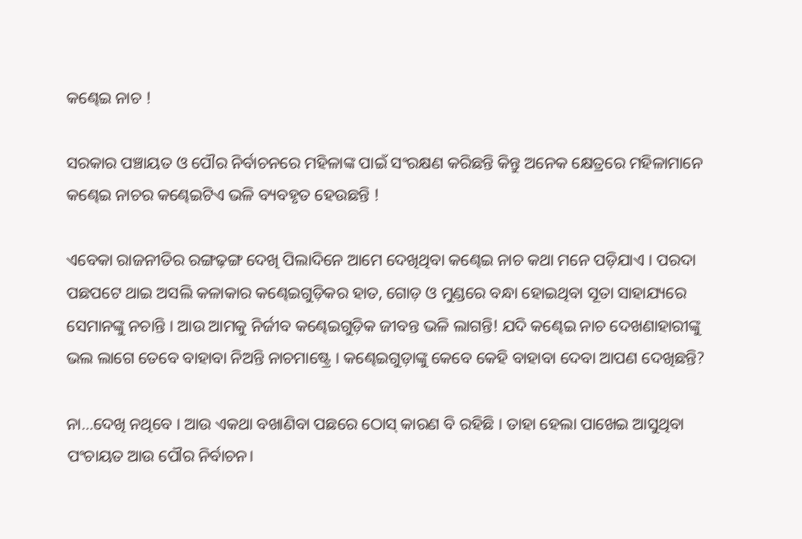କଣ୍ଢେଇ ନାଚ !

ସରକାର ପଞ୍ଚାୟତ ଓ ପୌର ନିର୍ବାଚନରେ ମହିଳାଙ୍କ ପାଇଁ ସଂରକ୍ଷଣ କରିଛନ୍ତି କିନ୍ତୁ ଅନେକ କ୍ଷେତ୍ରରେ ମହିଳାମାନେ କଣ୍ଢେଇ ନାଚର କଣ୍ଢେଇଟିଏ ଭଳି ବ୍ୟବହୃତ ହେଉଛନ୍ତି !

ଏବେକା ରାଜନୀତିର ରଙ୍ଗଢ଼ଙ୍ଗ ଦେଖି ପିଲାଦିନେ ଆମେ ଦେଖିଥିବା କଣ୍ଢେଇ ନାଚ କଥା ମନେ ପଡ଼ିଯାଏ । ପରଦା ପଛପଟେ ଥାଇ ଅସଲି କଳାକାର କଣ୍ଢେଇଗୁଡ଼ିକର ହାତ, ଗୋଡ଼ ଓ ମୁଣ୍ଡରେ ବନ୍ଧା ହୋଇଥିବା ସୂତା ସାହାଯ୍ୟରେ ସେମାନଙ୍କୁ ନଚାନ୍ତି । ଆଉ ଆମକୁ ନିର୍ଜୀବ କଣ୍ଢେଇଗୁଡ଼ିକ ଜୀବନ୍ତ ଭଳି ଲାଗନ୍ତି! ଯଦି କଣ୍ଢେଇ ନାଚ ଦେଖଣାହାରୀଙ୍କୁ ଭଲ ଲାଗେ ତେବେ ବାହାବା ନିଅନ୍ତି ନାଚମାଷ୍ଟ୍ରେ । କଣ୍ଢେଇଗୁଡ଼ାଙ୍କୁ କେବେ କେହି ବାହାବା ଦେବା ଆପଣ ଦେଖିଛନ୍ତି?

ନା…ଦେଖି ନଥିବେ । ଆଉ ଏକଥା ବଖାଣିବା ପଛରେ ଠୋସ୍ କାରଣ ବି ରହିଛି । ତାହା ହେଲା ପାଖେଇ ଆସୁଥିବା ପଂଚାୟତ ଆଉ ପୌର ନିର୍ବାଚନ।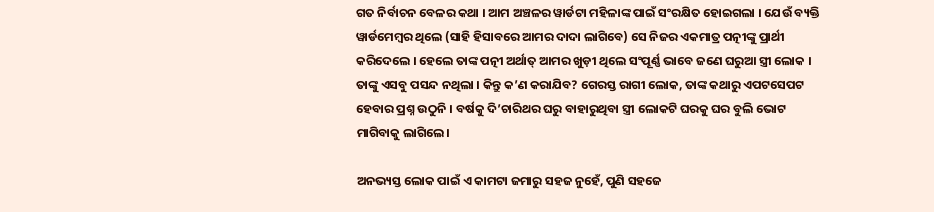ଗତ ନିର୍ବାଚନ ବେଳର କଥା । ଆମ ଅଞ୍ଚଳର ୱାର୍ଡଟା ମହିଳାଙ୍କ ପାଇଁ ସଂରକ୍ଷିତ ହୋଇଗଲା । ଯେଉଁ ବ୍ୟକ୍ତି ୱାର୍ଡମେମ୍ବର ଥିଲେ (ସାହି ହିସାବରେ ଆମର ଦାଦା ଲାଗିବେ) ସେ ନିଜର ଏକମାତ୍ର ପତ୍ନୀଙ୍କୁ ପ୍ରାର୍ଥୀ କରିଦେଲେ । ହେଲେ ତାଙ୍କ ପତ୍ନୀ ଅର୍ଥାତ୍ ଆମର ଖୁଡ଼ୀ ଥିଲେ ସଂପୂର୍ଣ୍ଣ ଭାବେ ଜଣେ ଘରୁଆ ସ୍ତ୍ରୀ ଲୋକ । ତାଙ୍କୁ ଏସବୁ ପସନ୍ଦ ନଥିଲା । କିନ୍ତୁ କ’ଣ କରାଯିବ? ଗେରସ୍ତ ରାଗୀ ଲୋକ, ତାଙ୍କ କଥାରୁ ଏପଟସେପଟ ହେବାର ପ୍ରଶ୍ନ ଉଠୁନି । ବର୍ଷକୁ ଦି’ଚାରିଥର ଘରୁ ବାହାରୁଥିବା ସ୍ତ୍ରୀ ଲୋକଟି ଘରକୁ ଘର ବୁଲି ଭୋଟ ମାଗିବାକୁ ଲାଗିଲେ।

ଅନଭ୍ୟସ୍ତ ଲୋକ ପାଇଁ ଏ କାମଟା ଜମାରୁ ସହଜ ନୁହେଁ, ପୁଣି ସହଜେ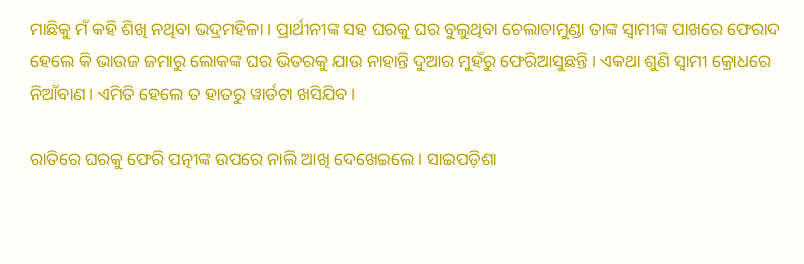ମାଛିକୁ ମଁ କହି ଶିଖି ନଥିବା ଭଦ୍ରମହିଳା । ପ୍ରାର୍ଥୀନୀଙ୍କ ସହ ଘରକୁ ଘର ବୁଲୁଥିବା ଚେଲାଚାମୁଣ୍ଡା ତାଙ୍କ ସ୍ୱାମୀଙ୍କ ପାଖରେ ଫେରାଦ ହେଲେ କି ଭାଉଜ ଜମାରୁ ଲୋକଙ୍କ ଘର ଭିତରକୁ ଯାଉ ନାହାନ୍ତି ଦୁଆର ମୁହଁରୁ ଫେରିଆସୁଛନ୍ତି । ଏକଥା ଶୁଣି ସ୍ୱାମୀ କ୍ରୋଧରେ ନିଆଁବାଣ। ଏମିତି ହେଲେ ତ ହାତରୁ ୱାର୍ଡଟା ଖସିଯିବ।

ରାତିରେ ଘରକୁ ଫେରି ପତ୍ନୀଙ୍କ ଉପରେ ନାଲି ଆଖି ଦେଖେଇଲେ । ସାଇପଡ଼ିଶା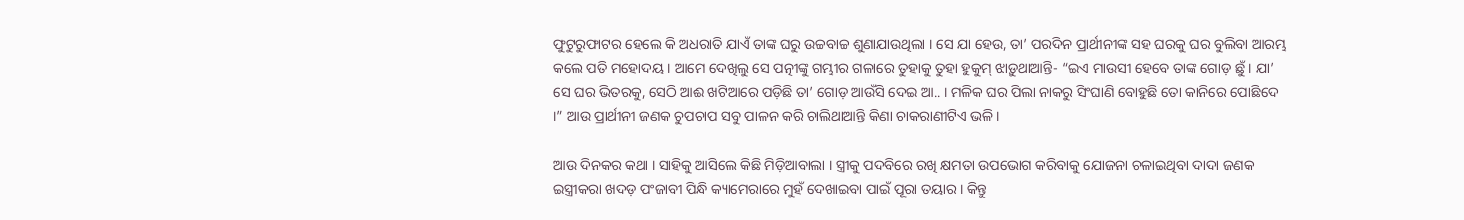ଫୁଟୁରୁଫାଟର ହେଲେ କି ଅଧରାତି ଯାଏଁ ତାଙ୍କ ଘରୁ ଉଚ୍ଚବାଚ୍ଚ ଶୁଣାଯାଉଥିଲା । ସେ ଯା ହେଉ, ତା’ ପରଦିନ ପ୍ରାର୍ଥୀନୀଙ୍କ ସହ ଘରକୁ ଘର ବୁଲିବା ଆରମ୍ଭ କଲେ ପତି ମହୋଦୟ । ଆମେ ଦେଖିଲୁ ସେ ପତ୍ନୀଙ୍କୁ ଗମ୍ଭୀର ଗଳାରେ ତୁହାକୁ ତୁହା ହୁକୁମ୍ ଝାଡ଼ୁଥାଆନ୍ତି- “ଇଏ ମାଉସୀ ହେବେ ତାଙ୍କ ଗୋଡ଼ ଛୁଁ । ଯା’ ସେ ଘର ଭିତରକୁ, ସେଠି ଆଈ ଖଟିଆରେ ପଡ଼ିଛି ତା’ ଗୋଡ଼ ଆଉଁସି ଦେଇ ଆ.. । ମଳିକ ଘର ପିଲା ନାକରୁ ସିଂଘାଣି ବୋହୁଛି ତୋ କାନିରେ ପୋଛିଦେ ।” ଆଉ ପ୍ରାର୍ଥୀନୀ ଜଣକ ଚୁପଚାପ ସବୁ ପାଳନ କରି ଚାଲିଥାଆନ୍ତି କିଣା ଚାକରାଣୀଟିଏ ଭଳି।

ଆଉ ଦିନକର କଥା । ସାହିକୁ ଆସିଲେ କିଛି ମିଡ଼ିଆବାଲା । ସ୍ତ୍ରୀକୁ ପଦବିରେ ରଖି କ୍ଷମତା ଉପଭୋଗ କରିବାକୁ ଯୋଜନା ଚଳାଇଥିବା ଦାଦା ଜଣକ ଇସ୍ତ୍ରୀକରା ଖଦଡ଼ ପଂଜାବୀ ପିନ୍ଧି କ୍ୟାମେରାରେ ମୁହଁ ଦେଖାଇବା ପାଇଁ ପୂରା ତୟାର । କିନ୍ତୁ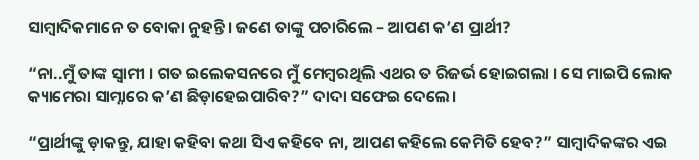ସାମ୍ବାଦିକମାନେ ତ ବୋକା ନୁହନ୍ତି । ଜଣେ ତାଙ୍କୁ ପଚାରିଲେ – ଆପଣ କ’ଣ ପ୍ରାର୍ଥୀ?

“ନା..ମୁଁ ତାଙ୍କ ସ୍ୱାମୀ । ଗତ ଇଲେକସନରେ ମୁଁ ମେମ୍ବରଥିଲି ଏଥର ତ ରିଜର୍ଭ ହୋଇଗଲା । ସେ ମାଇପି ଲୋକ କ୍ୟାମେରା ସାମ୍ନାରେ କ’ଣ ଛିଡ଼ାହେଇପାରିବ?” ଦାଦା ସଫେଇ ଦେଲେ।

“ପ୍ରାର୍ଥୀଙ୍କୁ ଡ଼ାକନ୍ତୁ, ଯାହା କହିବା କଥା ସିଏ କହିବେ ନା, ଆପଣ କହିଲେ କେମିତି ହେବ?” ସାମ୍ବାଦିକଙ୍କର ଏଇ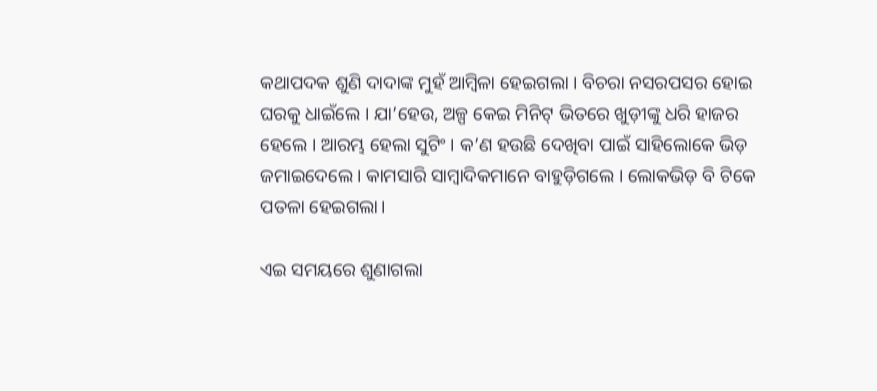କଥାପଦକ ଶୁଣି ଦାଦାଙ୍କ ମୁହଁ ଆମ୍ବିଳା ହେଇଗଲା । ବିଚରା ନସରପସର ହୋଇ ଘରକୁ ଧାଇଁଲେ । ଯା’ହେଉ, ଅଳ୍ପ କେଇ ମିନିଟ୍ ଭିତରେ ଖୁଡ଼ୀଙ୍କୁ ଧରି ହାଜର ହେଲେ । ଆରମ୍ଭ ହେଲା ସୁଟିଂ । କ’ଣ ହଉଛି ଦେଖିବା ପାଇଁ ସାହିଲୋକେ ଭିଡ଼ ଜମାଇଦେଲେ । କାମସାରି ସାମ୍ବାଦିକମାନେ ବାହୁଡ଼ିଗଲେ । ଲୋକଭିଡ଼ ବି ଟିକେ ପତଳା ହେଇଗଲା।

ଏଇ ସମୟରେ ଶୁଣାଗଲା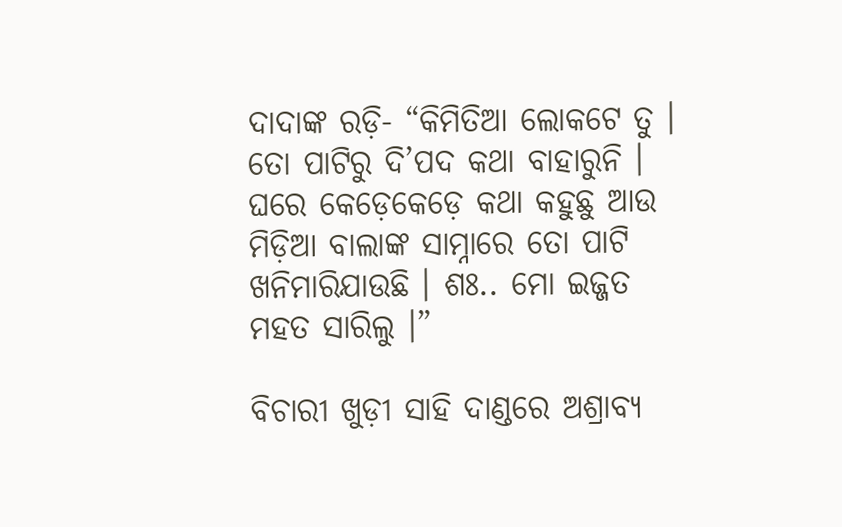ଦାଦାଙ୍କ ରଡ଼ି- “କିମିତିଆ ଲୋକଟେ ତୁ । ତୋ ପାଟିରୁ ଦି’ପଦ କଥା ବାହାରୁନି । ଘରେ କେଡ଼େକେଡ଼େ କଥା କହୁଛୁ ଆଉ ମିଡ଼ିଆ ବାଲାଙ୍କ ସାମ୍ନାରେ ତୋ ପାଟି ଖନିମାରିଯାଉଛି । ଶଃ.. ମୋ ଇଜ୍ଜତ ମହତ ସାରିଲୁ ।”

ବିଚାରୀ ଖୁଡ଼ୀ ସାହି ଦାଣ୍ଡରେ ଅଶ୍ରାବ୍ୟ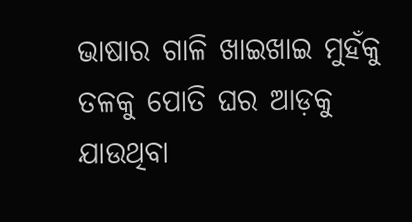ଭାଷାର ଗାଳି ଖାଇଖାଇ ମୁହଁକୁ ତଳକୁ ପୋତି ଘର ଆଡ଼କୁ ଯାଉଥିବା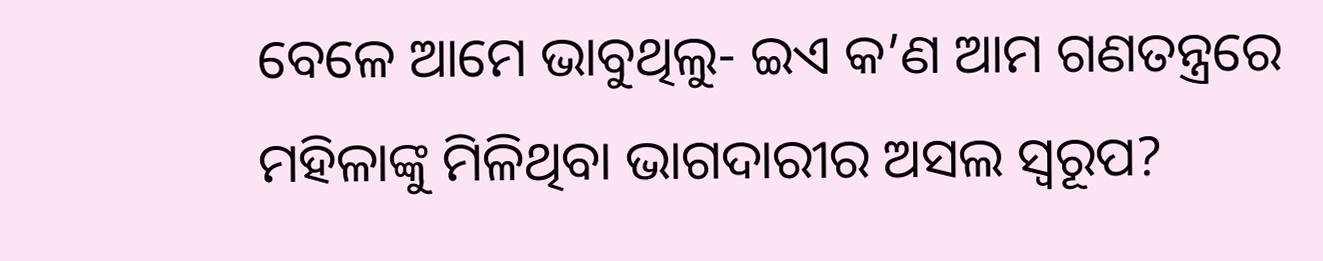ବେଳେ ଆମେ ଭାବୁଥିଲୁ- ଇଏ କ’ଣ ଆମ ଗଣତନ୍ତ୍ରରେ ମହିଳାଙ୍କୁ ମିଳିଥିବା ଭାଗଦାରୀର ଅସଲ ସ୍ୱରୂପ?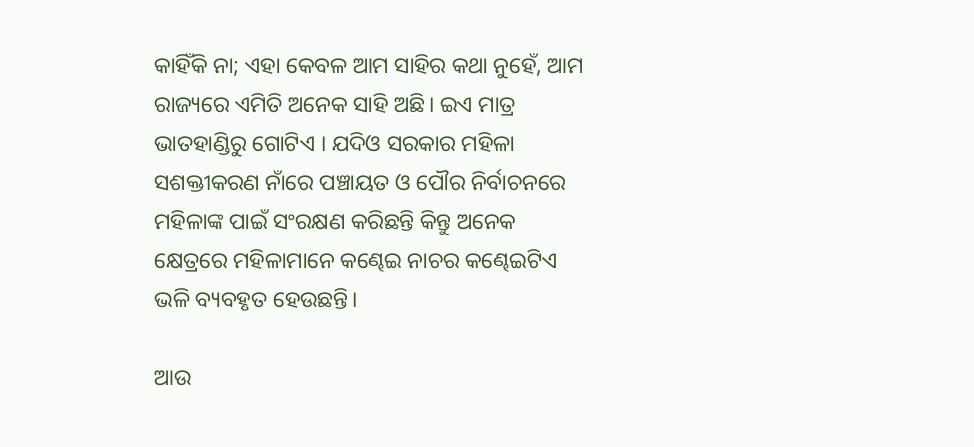କାହିଁକି ନା; ଏହା କେବଳ ଆମ ସାହିର କଥା ନୁହେଁ, ଆମ ରାଜ୍ୟରେ ଏମିତି ଅନେକ ସାହି ଅଛି। ଇଏ ମାତ୍ର ଭାତହାଣ୍ଡିରୁ ଗୋଟିଏ । ଯଦିଓ ସରକାର ମହିଳା ସଶକ୍ତୀକରଣ ନାଁରେ ପଞ୍ଚାୟତ ଓ ପୌର ନିର୍ବାଚନରେ ମହିଳାଙ୍କ ପାଇଁ ସଂରକ୍ଷଣ କରିଛନ୍ତି କିନ୍ତୁ ଅନେକ କ୍ଷେତ୍ରରେ ମହିଳାମାନେ କଣ୍ଢେଇ ନାଚର କଣ୍ଢେଇଟିଏ ଭଳି ବ୍ୟବହୃତ ହେଉଛନ୍ତି।

ଆଉ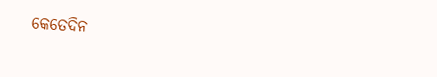କେତେଦିନ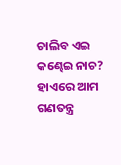ଚାଲିବ ଏଇ କଣ୍ଢେଇ ନାଚ? ହାଏରେ ଆମ ଗଣତନ୍ତ୍ର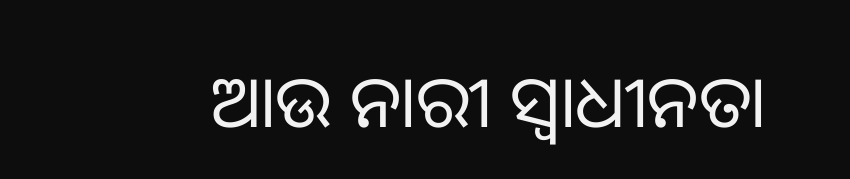ଆଉ ନାରୀ ସ୍ୱାଧୀନତା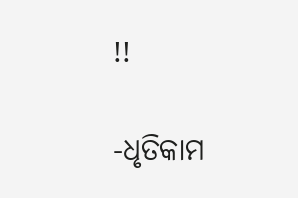!!

-ଧୃତିକାମ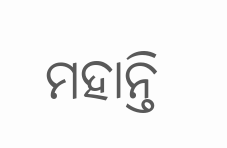ମହାନ୍ତି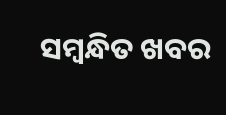ସମ୍ବନ୍ଧିତ ଖବର